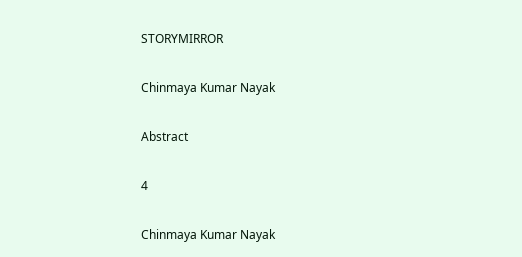STORYMIRROR

Chinmaya Kumar Nayak

Abstract

4

Chinmaya Kumar Nayak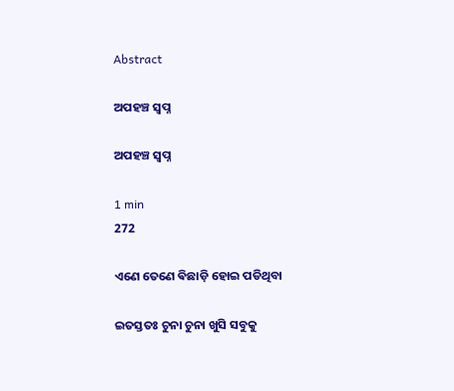Abstract

ଅପହଞ୍ଚ ସ୍ଵପ୍ନ

ଅପହଞ୍ଚ ସ୍ଵପ୍ନ

1 min
272

ଏଣେ ତେଣେ ଵିଛାଡ଼ି ହୋଇ ପଡିଥିବା

ଇତସ୍ତତଃ ଚୁନା ଚୁନା ଖୁସି ସବୁକୁ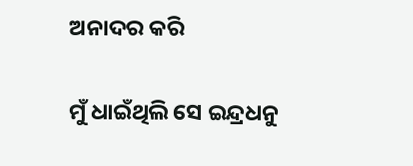ଅନାଦର କରି

ମୁଁ ଧାଇଁଥିଲି ସେ ଇନ୍ଦ୍ରଧନୁ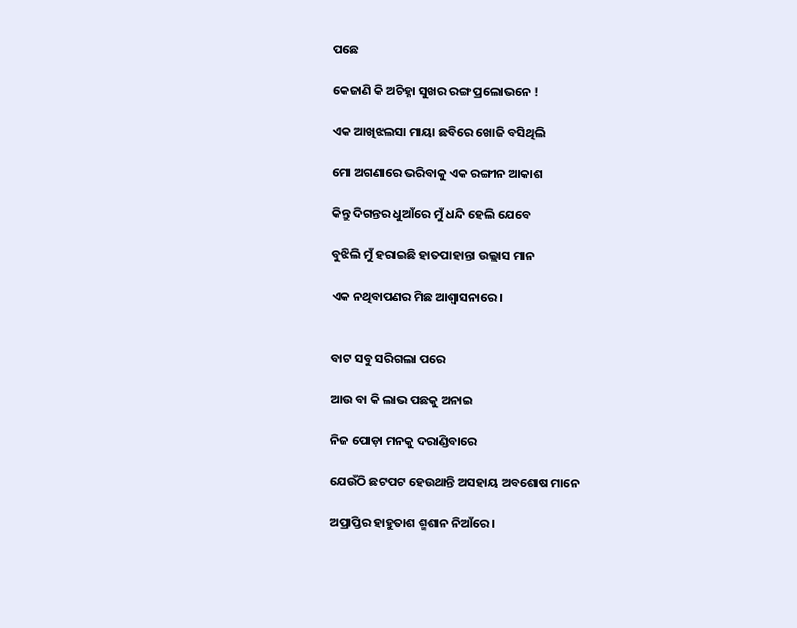ପଛେ

କେଜାଣି କି ଅଚିହ୍ନା ସୁଖର ରଙ୍ଗ ପ୍ରଲୋଭନେ !

ଏକ ଆଖିଝଲସା ମାୟା ଛବିରେ ଖୋଜି ବସିଥିଲି

ମୋ ଅଗଣାରେ ଭରିବାକୁ ଏକ ରଙ୍ଗୀନ ଆକାଶ

କିନ୍ତୁ ଦିଗନ୍ତର ଧୁଆଁରେ ମୁଁ ଧନ୍ଦି ହେଲି ଯେବେ

ବୁଝିଲି ମୁଁ ହରାଇଛି ହାତପାହାନ୍ତା ଉଲ୍ଲାସ ମାନ

ଏକ ନଥିବାପଣର ମିଛ ଆଶ୍ୱାସନାରେ।


ବାଟ ସବୁ ସରିଗଲା ପରେ

ଆଉ ବା କି ଲାଭ ପଛକୁ ଅନାଇ

ନିଜ ପୋଡ଼ା ମନକୁ ଦରାଣ୍ଡିବାରେ

ଯେଉଁଠି ଛଟପଟ ହେଉଥାନ୍ତି ଅସହାୟ ଅବଶୋଷ ମାନେ

ଅପ୍ରାପ୍ତିର ହାହୁତାଶ ଶ୍ମଶାନ ନିଆଁରେ।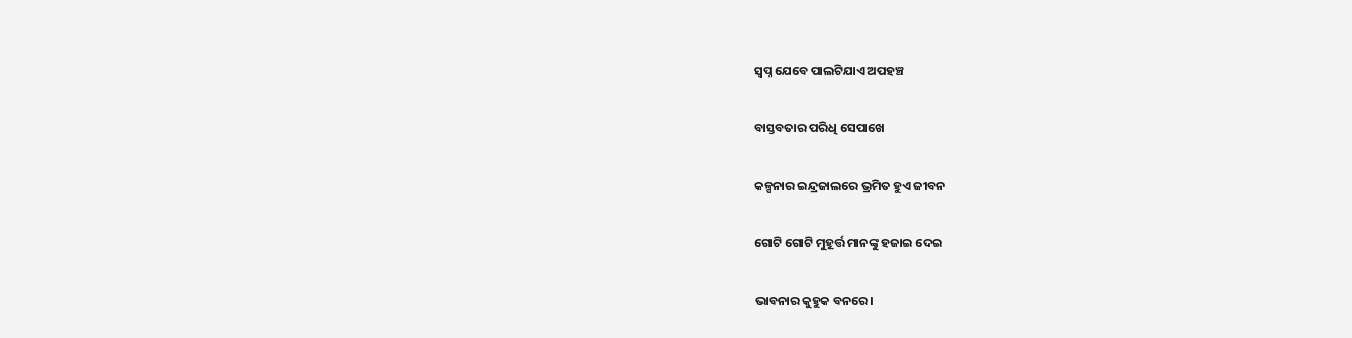ସ୍ଵପ୍ନ ଯେବେ ପାଲଟିଯାଏ ଅପହଞ୍ଚ

ବାସ୍ତବତାର ପରିଧି ସେପାଖେ

କଳ୍ପନାର ଇନ୍ଦ୍ରଜାଲରେ ଭ୍ରମିତ ହୁଏ ଜୀବନ

ଗୋଟି ଗୋଟି ମୁହୂର୍ତ୍ତ ମାନଙ୍କୁ ହଜାଇ ଦେଇ

ଭାବନାର କୁହୁକ ବନରେ।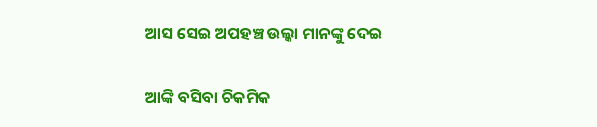ଆସ ସେଇ ଅପହଞ୍ଚ ଉଲ୍କା ମାନଙ୍କୁ ଦେଇ

ଆଙ୍କି ବସିବା ଚିକମିକ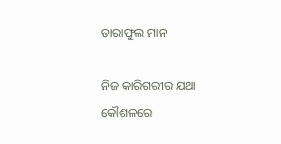ତାରାଫୁଲ ମାନ

ନିଜ କାରିଗରୀର ଯଥା କୌଶଳରେ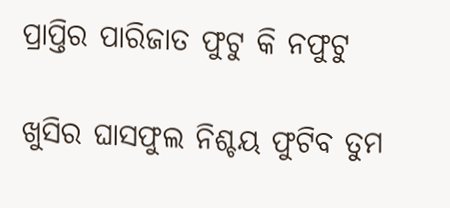ପ୍ରାପ୍ତିର ପାରିଜାତ ଫୁଟୁ କି ନଫୁଟୁ

ଖୁସିର ଘାସଫୁଲ ନିଶ୍ଚୟ ଫୁଟିବ ତୁମ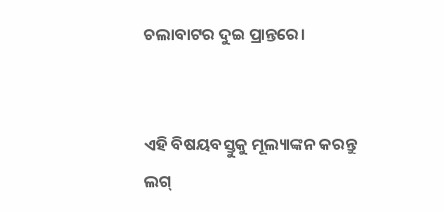ଚଲାବାଟର ଦୁଇ ପ୍ରାନ୍ତରେ।


ଏହି ବିଷୟବସ୍ତୁକୁ ମୂଲ୍ୟାଙ୍କନ କରନ୍ତୁ
ଲଗ୍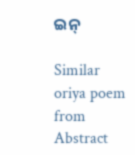ଇନ୍

Similar oriya poem from Abstract